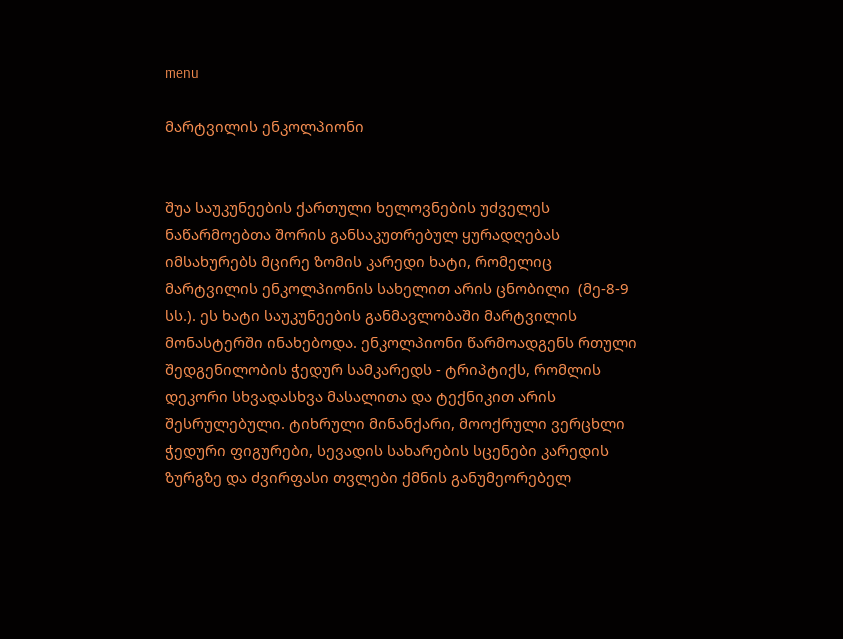menu

მარტვილის ენკოლპიონი


შუა საუკუნეების ქართული ხელოვნების უძველეს ნაწარმოებთა შორის განსაკუთრებულ ყურადღებას იმსახურებს მცირე ზომის კარედი ხატი, რომელიც მარტვილის ენკოლპიონის სახელით არის ცნობილი  (მე-8-9 სს.). ეს ხატი საუკუნეების განმავლობაში მარტვილის მონასტერში ინახებოდა. ენკოლპიონი წარმოადგენს რთული შედგენილობის ჭედურ სამკარედს - ტრიპტიქს, რომლის დეკორი სხვადასხვა მასალითა და ტექნიკით არის შესრულებული. ტიხრული მინანქარი, მოოქრული ვერცხლი ჭედური ფიგურები, სევადის სახარების სცენები კარედის ზურგზე და ძვირფასი თვლები ქმნის განუმეორებელ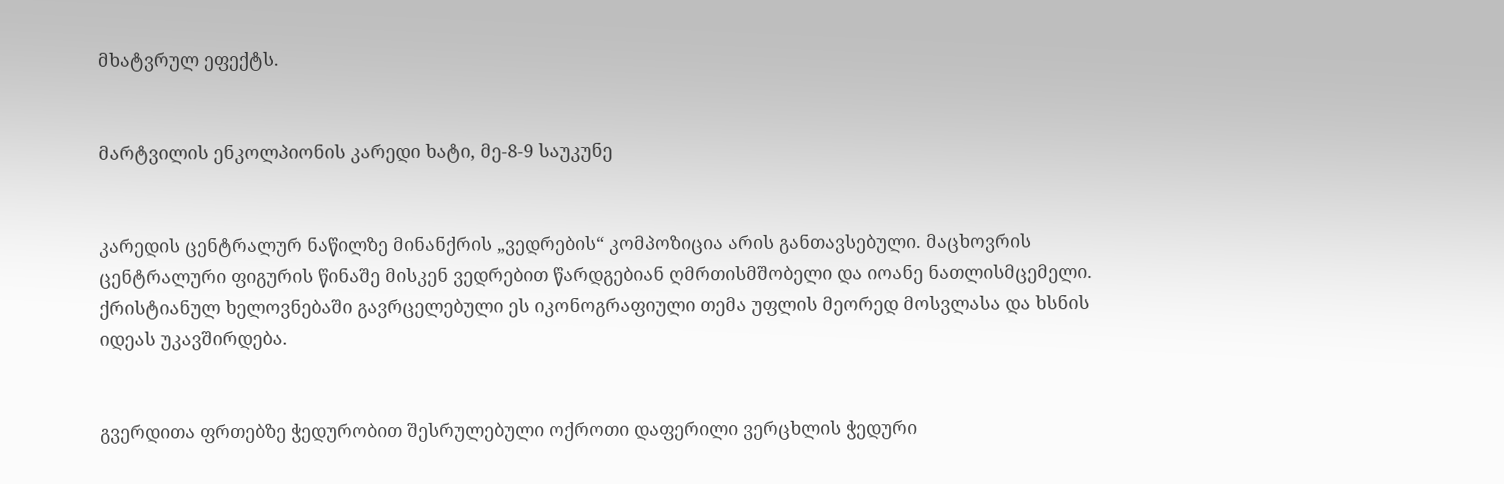მხატვრულ ეფექტს.


მარტვილის ენკოლპიონის კარედი ხატი, მე-8-9 საუკუნე


კარედის ცენტრალურ ნაწილზე მინანქრის „ვედრების“ კომპოზიცია არის განთავსებული. მაცხოვრის ცენტრალური ფიგურის წინაშე მისკენ ვედრებით წარდგებიან ღმრთისმშობელი და იოანე ნათლისმცემელი. ქრისტიანულ ხელოვნებაში გავრცელებული ეს იკონოგრაფიული თემა უფლის მეორედ მოსვლასა და ხსნის იდეას უკავშირდება.


გვერდითა ფრთებზე ჭედურობით შესრულებული ოქროთი დაფერილი ვერცხლის ჭედური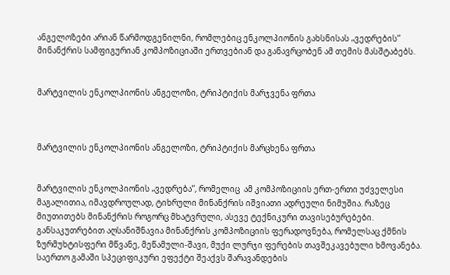ანგელოზები არიან წარმოდგენილნი, რომლებიც ენკოლპიონის გახსნისას „ვედრების“ მინანქრის სამფიგურიან კომპოზიციაში ერთვებიან და განავრცობენ ამ თემის მასშტაბებს.


მარტვილის ენკოლპიონის ანგელოზი, ტრიპტიქის მარჯვენა ფრთა



მარტვილის ენკოლპიონის ანგელოზი, ტრიპტიქის მარცხენა ფრთა


მარტვილის ენკოლპიონის „ვედრება“, რომელიც  ამ კომპოზიციის ერთ-ერთი უძველესი მაგალითია, იმავდროულად, ტიხრული მინანქრის იშვიათი ადრეული ნიმუშია. რაზეც მიუთითებს მინანქრის როგორც მხატვრული, ასევე ტექნიკური თავისებურებები. განსაკუთრებით აღსანიშნავია მინანქრის კომპოზიციის ფერადოვნება, რომელსაც ქმნის ზურმუხტისფერი მწვანე, მეწამული-შავი, მუქი ლურჯი ფერების თავშეკავებული ხმოვანება. საერთო გამაში სპეციფიკური ეფექტი შეაქვს შარავანდების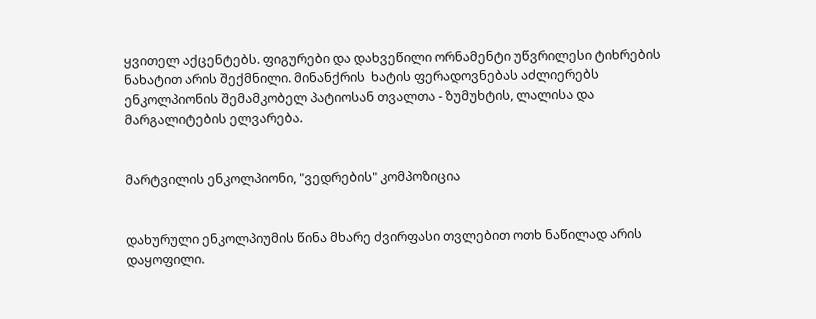ყვითელ აქცენტებს. ფიგურები და დახვეწილი ორნამენტი უწვრილესი ტიხრების ნახატით არის შექმნილი. მინანქრის  ხატის ფერადოვნებას აძლიერებს ენკოლპიონის შემამკობელ პატიოსან თვალთა - ზუმუხტის, ლალისა და მარგალიტების ელვარება.


მარტვილის ენკოლპიონი, "ვედრების" კომპოზიცია


დახურული ენკოლპიუმის წინა მხარე ძვირფასი თვლებით ოთხ ნაწილად არის დაყოფილი.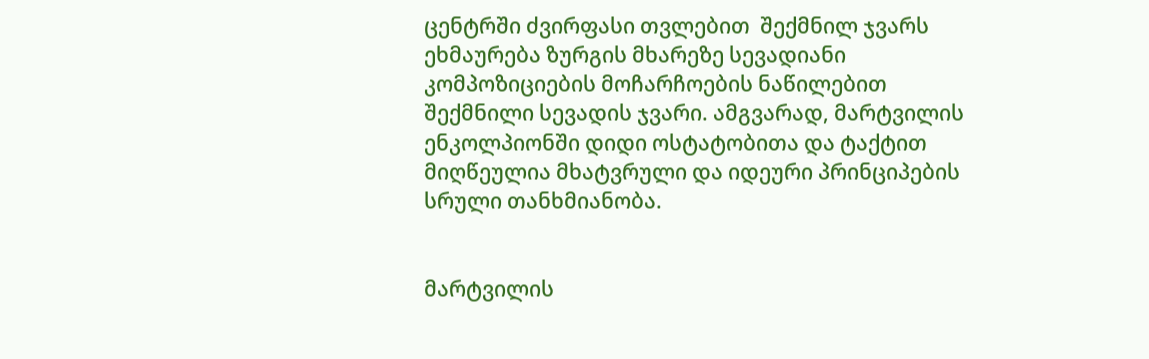ცენტრში ძვირფასი თვლებით  შექმნილ ჯვარს ეხმაურება ზურგის მხარეზე სევადიანი კომპოზიციების მოჩარჩოების ნაწილებით შექმნილი სევადის ჯვარი. ამგვარად, მარტვილის ენკოლპიონში დიდი ოსტატობითა და ტაქტით მიღწეულია მხატვრული და იდეური პრინციპების სრული თანხმიანობა.


მარტვილის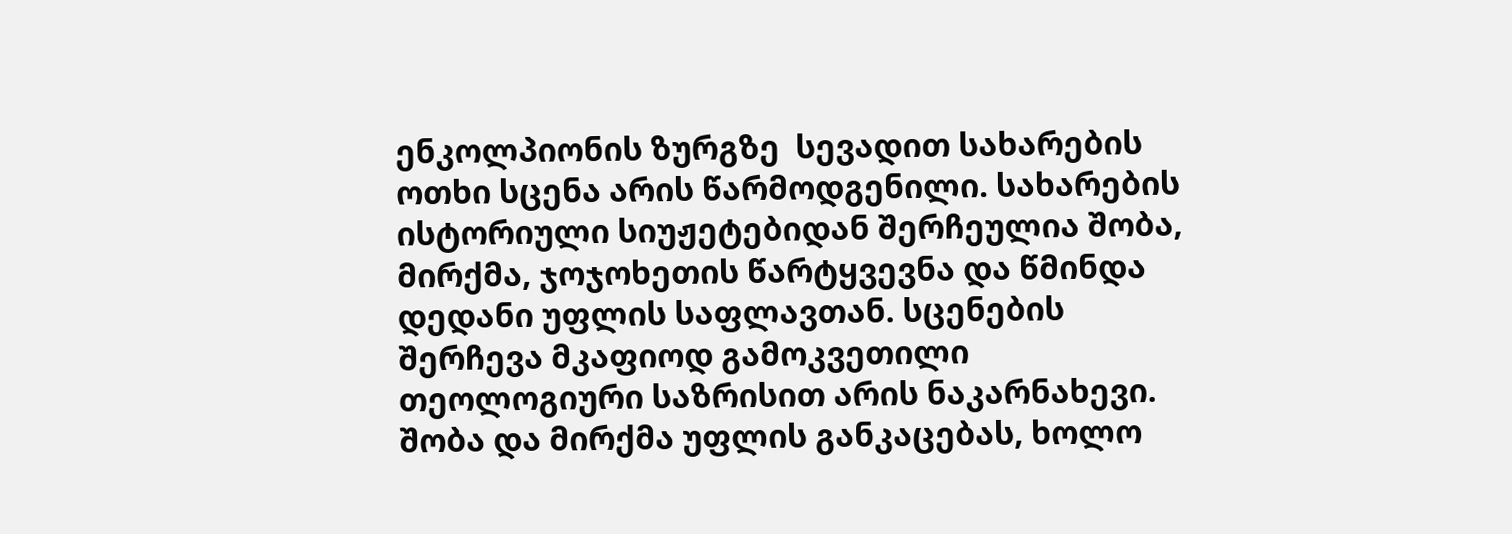ენკოლპიონის ზურგზე  სევადით სახარების ოთხი სცენა არის წარმოდგენილი. სახარების ისტორიული სიუჟეტებიდან შერჩეულია შობა, მირქმა, ჯოჯოხეთის წარტყვევნა და წმინდა დედანი უფლის საფლავთან. სცენების შერჩევა მკაფიოდ გამოკვეთილი თეოლოგიური საზრისით არის ნაკარნახევი. შობა და მირქმა უფლის განკაცებას, ხოლო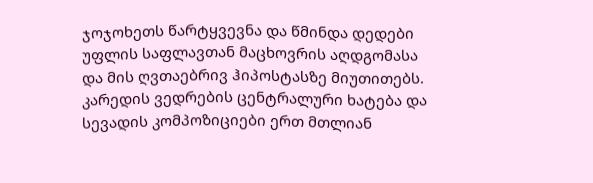ჯოჯოხეთს წარტყვევნა და წმინდა დედები უფლის საფლავთან მაცხოვრის აღდგომასა და მის ღვთაებრივ ჰიპოსტასზე მიუთითებს. კარედის ვედრების ცენტრალური ხატება და სევადის კომპოზიციები ერთ მთლიან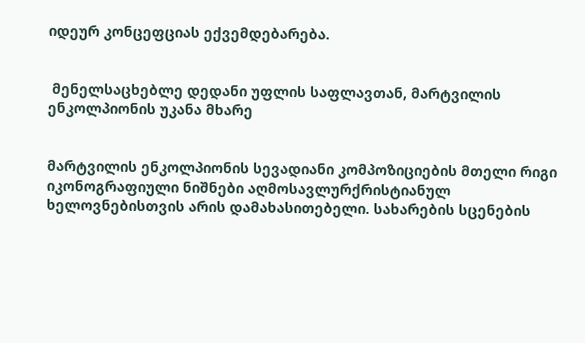იდეურ კონცეფციას ექვემდებარება.


 მენელსაცხებლე დედანი უფლის საფლავთან, მარტვილის ენკოლპიონის უკანა მხარე


მარტვილის ენკოლპიონის სევადიანი კომპოზიციების მთელი რიგი იკონოგრაფიული ნიშნები აღმოსავლურქრისტიანულ ხელოვნებისთვის არის დამახასითებელი. სახარების სცენების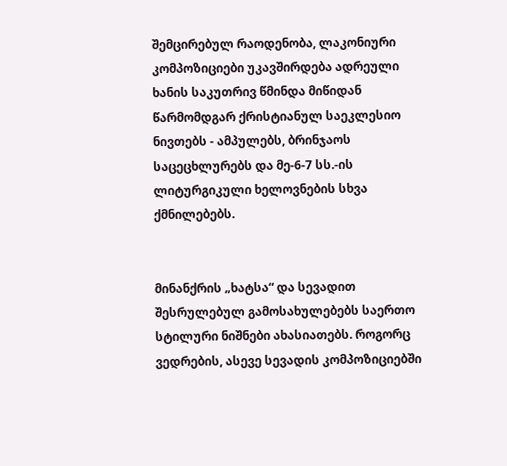შემცირებულ რაოდენობა, ლაკონიური კომპოზიციები უკავშირდება ადრეული ხანის საკუთრივ წმინდა მიწიდან წარმომდგარ ქრისტიანულ საეკლესიო ნივთებს - ამპულებს, ბრინჯაოს საცეცხლურებს და მე-6-7 სს.-ის ლიტურგიკული ხელოვნების სხვა ქმნილებებს.


მინანქრის „ხატსა“ და სევადით შესრულებულ გამოსახულებებს საერთო სტილური ნიშნები ახასიათებს. როგორც ვედრების, ასევე სევადის კომპოზიციებში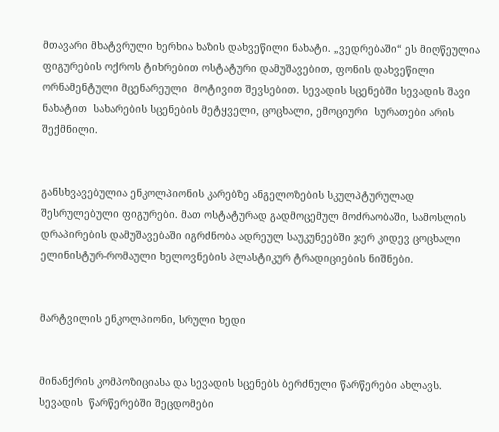მთავარი მხატვრული ხერხია ხაზის დახვეწილი ნახატი. „ვედრებაში“ ეს მიღწეულია ფიგურების ოქროს ტიხრებით ოსტატური დამუშავებით, ფონის დახვეწილი ორნამენტული მცენარეული  მოტივით შევსებით. სევადის სცენებში სევადის შავი ნახატით  სახარების სცენების მეტყველი, ცოცხალი, ემოციური  სურათები არის შექმნილი.


განსხვავებულია ენკოლპიონის კარებზე ანგელოზების სკულპტურულად შესრულებული ფიგურები. მათ ოსტატურად გადმოცემულ მოძრაობაში, სამოსლის დრაპირების დამუშავებაში იგრძნობა ადრეულ საუკუნეებში ჯერ კიდევ ცოცხალი ელინისტურ-რომაული ხელოვნების პლასტიკურ ტრადიციების ნიშნები.


მარტვილის ენკოლპიონი, სრული ხედი


მინანქრის კომპოზიციასა და სევადის სცენებს ბერძნული წარწერები ახლავს. სევადის  წარწერებში შეცდომები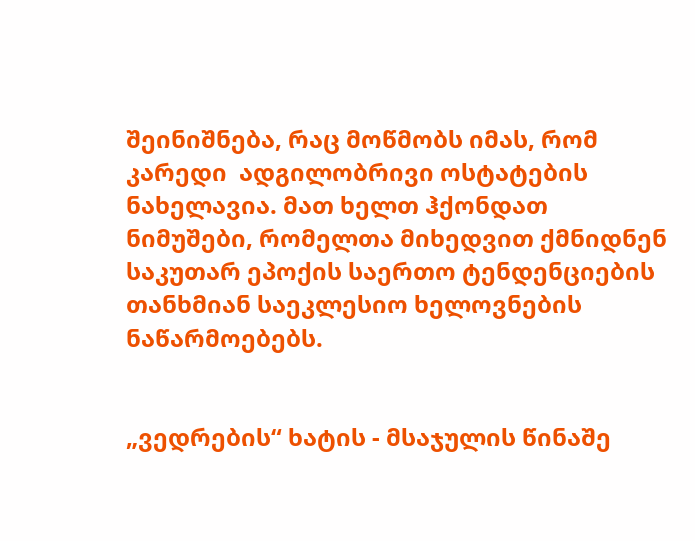შეინიშნება, რაც მოწმობს იმას, რომ კარედი  ადგილობრივი ოსტატების ნახელავია. მათ ხელთ ჰქონდათ ნიმუშები, რომელთა მიხედვით ქმნიდნენ საკუთარ ეპოქის საერთო ტენდენციების თანხმიან საეკლესიო ხელოვნების ნაწარმოებებს.


„ვედრების“ ხატის - მსაჯულის წინაშე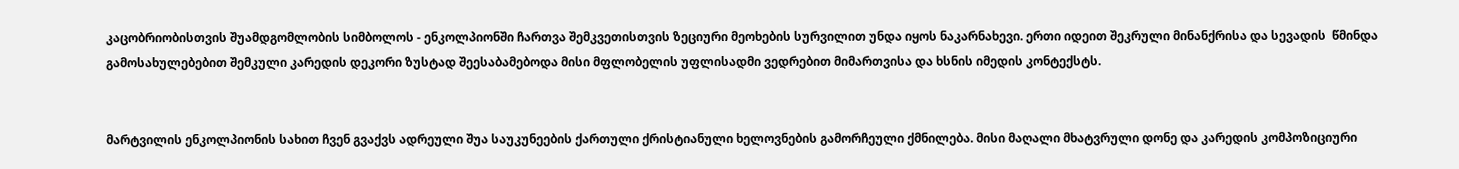კაცობრიობისთვის შუამდგომლობის სიმბოლოს - ენკოლპიონში ჩართვა შემკვეთისთვის ზეციური მეოხების სურვილით უნდა იყოს ნაკარნახევი. ერთი იდეით შეკრული მინანქრისა და სევადის  წმინდა გამოსახულებებით შემკული კარედის დეკორი ზუსტად შეესაბამებოდა მისი მფლობელის უფლისადმი ვედრებით მიმართვისა და ხსნის იმედის კონტექსტს.


მარტვილის ენკოლპიონის სახით ჩვენ გვაქვს ადრეული შუა საუკუნეების ქართული ქრისტიანული ხელოვნების გამორჩეული ქმნილება. მისი მაღალი მხატვრული დონე და კარედის კომპოზიციური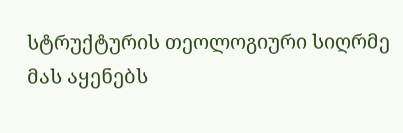სტრუქტურის თეოლოგიური სიღრმე მას აყენებს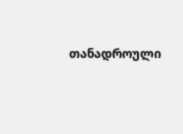თანადროული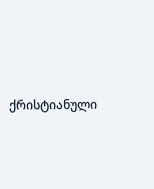ქრისტიანული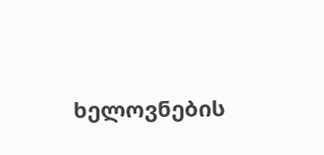ხელოვნების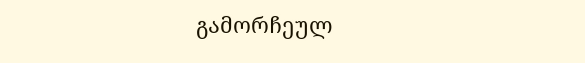გამორჩეულ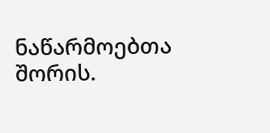ნაწარმოებთა  შორის.